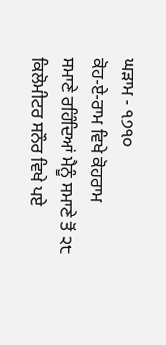ਘੜਾਮ - ੧੭੧੦
ਕੋਹ-ਏ-ਰਾਮ ਵਿਖੇ ਕੋਹਰਾਮ
ਸਮਾਣੇ ਰਹਿੰਦਿਆਂ ਮੈਨੂੰ ਸਮਾਣੇ ਤੋਂ ੨੮ ਕਿਲੋਮੀਟਰ ਸਨੌਰ ਵਿਖੇ ਪਏ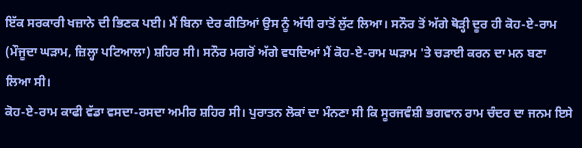ਇੱਕ ਸਰਕਾਰੀ ਖਜ਼ਾਨੇ ਦੀ ਭਿਣਕ ਪਈ। ਮੈਂ ਬਿਨਾ ਦੇਰ ਕੀਤਿਆਂ ਉਸ ਨੂੰ ਅੱਧੀ ਰਾਤੋਂ ਲੁੱਟ ਲਿਆ। ਸਨੌਰ ਤੋਂ ਅੱਗੇ ਥੋੜ੍ਹੀ ਦੂਰ ਹੀ ਕੋਹ-ਏ-ਰਾਮ (ਮੌਜੂਦਾ ਘੜਾਮ, ਜ਼ਿਲ੍ਹਾ ਪਟਿਆਲਾ) ਸ਼ਹਿਰ ਸੀ। ਸਨੌਰ ਮਗਰੋਂ ਅੱਗੇ ਵਧਦਿਆਂ ਮੈਂ ਕੋਹ-ਏ-ਰਾਮ ਘੜਾਮ 'ਤੇ ਚੜਾਈ ਕਰਨ ਦਾ ਮਨ ਬਣਾ ਲਿਆ ਸੀ।
ਕੋਹ-ਏ-ਰਾਮ ਕਾਫੀ ਵੱਡਾ ਵਸਦਾ-ਰਸਦਾ ਅਮੀਰ ਸ਼ਹਿਰ ਸੀ। ਪੁਰਾਤਨ ਲੋਕਾਂ ਦਾ ਮੰਨਣਾ ਸੀ ਕਿ ਸੂਰਜਵੰਸ਼ੀ ਭਗਵਾਨ ਰਾਮ ਚੰਦਰ ਦਾ ਜਨਮ ਇਸੇ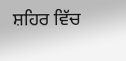ਸ਼ਹਿਰ ਵਿੱਚ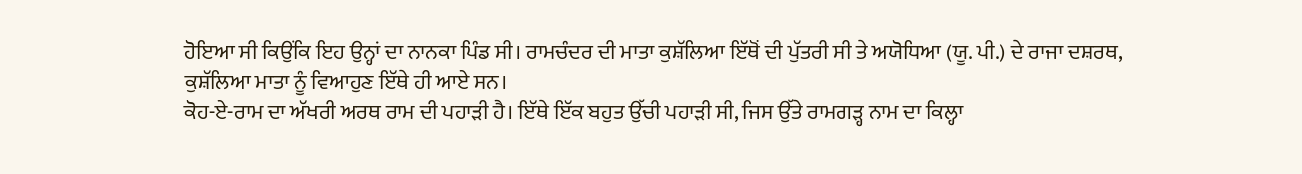ਹੋਇਆ ਸੀ ਕਿਉਂਕਿ ਇਹ ਉਨ੍ਹਾਂ ਦਾ ਨਾਨਕਾ ਪਿੰਡ ਸੀ। ਰਾਮਚੰਦਰ ਦੀ ਮਾਤਾ ਕੁਸ਼ੱਲਿਆ ਇੱਥੋਂ ਦੀ ਪੁੱਤਰੀ ਸੀ ਤੇ ਅਯੋਧਿਆ (ਯੂ. ਪੀ.) ਦੇ ਰਾਜਾ ਦਸ਼ਰਥ, ਕੁਸ਼ੱਲਿਆ ਮਾਤਾ ਨੂੰ ਵਿਆਹੁਣ ਇੱਥੇ ਹੀ ਆਏ ਸਨ।
ਕੋਹ-ਏ-ਰਾਮ ਦਾ ਅੱਖਰੀ ਅਰਥ ਰਾਮ ਦੀ ਪਹਾੜੀ ਹੈ। ਇੱਥੇ ਇੱਕ ਬਹੁਤ ਉੱਚੀ ਪਹਾੜੀ ਸੀ, ਜਿਸ ਉੱਤੇ ਰਾਮਗੜ੍ਹ ਨਾਮ ਦਾ ਕਿਲ੍ਹਾ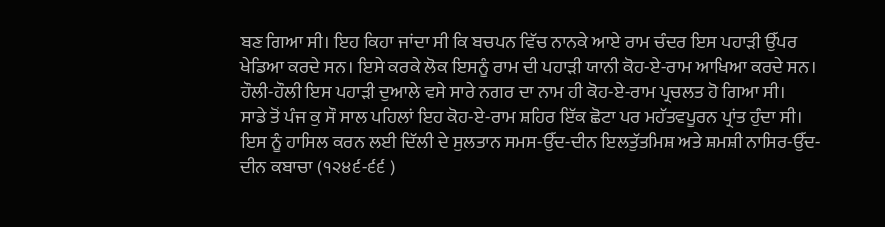ਬਣ ਗਿਆ ਸੀ। ਇਹ ਕਿਹਾ ਜਾਂਦਾ ਸੀ ਕਿ ਬਚਪਨ ਵਿੱਚ ਨਾਨਕੇ ਆਏ ਰਾਮ ਚੰਦਰ ਇਸ ਪਹਾੜੀ ਉੱਪਰ ਖੇਡਿਆ ਕਰਦੇ ਸਨ। ਇਸੇ ਕਰਕੇ ਲੋਕ ਇਸਨੂੰ ਰਾਮ ਦੀ ਪਹਾੜੀ ਯਾਨੀ ਕੋਹ-ਏ-ਰਾਮ ਆਖਿਆ ਕਰਦੇ ਸਨ। ਹੌਲੀ-ਹੌਲੀ ਇਸ ਪਹਾੜੀ ਦੁਆਲੇ ਵਸੇ ਸਾਰੇ ਨਗਰ ਦਾ ਨਾਮ ਹੀ ਕੋਹ-ਏ-ਰਾਮ ਪ੍ਰਚਲਤ ਹੋ ਗਿਆ ਸੀ।
ਸਾਡੇ ਤੋਂ ਪੰਜ ਕੁ ਸੌ ਸਾਲ ਪਹਿਲਾਂ ਇਹ ਕੋਹ-ਏ-ਰਾਮ ਸ਼ਹਿਰ ਇੱਕ ਛੋਟਾ ਪਰ ਮਹੱਤਵਪੂਰਨ ਪ੍ਰਾਂਤ ਹੁੰਦਾ ਸੀ। ਇਸ ਨੂੰ ਹਾਸਿਲ ਕਰਨ ਲਈ ਦਿੱਲੀ ਦੇ ਸੁਲਤਾਨ ਸਮਸ-ਉੱਦ-ਦੀਨ ਇਲਤੁੱਤਮਿਸ਼ ਅਤੇ ਸ਼ਮਸ਼ੀ ਨਾਸਿਰ-ਉੱਦ-ਦੀਨ ਕਬਾਚਾ (੧੨੪੬-੬੬ )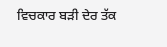ਵਿਚਕਾਰ ਬੜੀ ਦੇਰ ਤੱਕ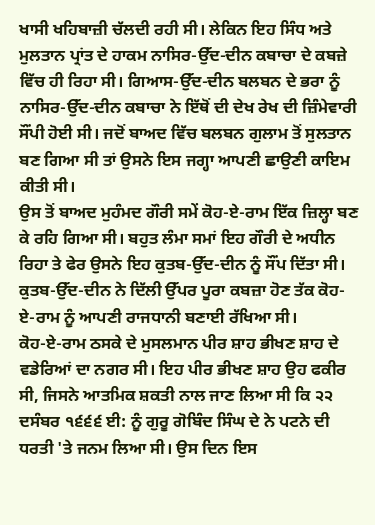ਖਾਸੀ ਖਹਿਬਾਜ਼ੀ ਚੱਲਦੀ ਰਹੀ ਸੀ। ਲੇਕਿਨ ਇਹ ਸਿੰਧ ਅਤੇ ਮੁਲਤਾਨ ਪ੍ਰਾਂਤ ਦੇ ਹਾਕਮ ਨਾਸਿਰ-ਉੱਦ-ਦੀਨ ਕਬਾਚਾ ਦੇ ਕਬਜ਼ੇ ਵਿੱਚ ਹੀ ਰਿਹਾ ਸੀ। ਗਿਆਸ-ਉੱਦ-ਦੀਨ ਬਲਬਨ ਦੇ ਭਰਾ ਨੂੰ ਨਾਸਿਰ-ਉੱਦ-ਦੀਨ ਕਬਾਚਾ ਨੇ ਇੱਥੋਂ ਦੀ ਦੇਖ ਰੇਖ ਦੀ ਜ਼ਿੰਮੇਵਾਰੀ ਸੌਂਪੀ ਹੋਈ ਸੀ। ਜਦੋਂ ਬਾਅਦ ਵਿੱਚ ਬਲਬਨ ਗੁਲਾਮ ਤੋਂ ਸੁਲਤਾਨ ਬਣ ਗਿਆ ਸੀ ਤਾਂ ਉਸਨੇ ਇਸ ਜਗ੍ਹਾ ਆਪਣੀ ਛਾਉਣੀ ਕਾਇਮ ਕੀਤੀ ਸੀ।
ਉਸ ਤੋਂ ਬਾਅਦ ਮੁਹੰਮਦ ਗੌਰੀ ਸਮੇਂ ਕੋਹ-ਏ-ਰਾਮ ਇੱਕ ਜ਼ਿਲ੍ਹਾ ਬਣ ਕੇ ਰਹਿ ਗਿਆ ਸੀ। ਬਹੁਤ ਲੰਮਾ ਸਮਾਂ ਇਹ ਗੌਰੀ ਦੇ ਅਧੀਨ ਰਿਹਾ ਤੇ ਫੇਰ ਉਸਨੇ ਇਹ ਕੁਤਬ-ਉੱਦ-ਦੀਨ ਨੂੰ ਸੌਂਪ ਦਿੱਤਾ ਸੀ। ਕੁਤਬ-ਉੱਦ-ਦੀਨ ਨੇ ਦਿੱਲੀ ਉੱਪਰ ਪੂਰਾ ਕਬਜ਼ਾ ਹੋਣ ਤੱਕ ਕੋਹ-ਏ-ਰਾਮ ਨੂੰ ਆਪਣੀ ਰਾਜਧਾਨੀ ਬਣਾਈ ਰੱਖਿਆ ਸੀ।
ਕੋਹ-ਏ-ਰਾਮ ਠਸਕੇ ਦੇ ਮੁਸਲਮਾਨ ਪੀਰ ਸ਼ਾਹ ਭੀਖਣ ਸ਼ਾਹ ਦੇ ਵਡੇਰਿਆਂ ਦਾ ਨਗਰ ਸੀ। ਇਹ ਪੀਰ ਭੀਖਣ ਸ਼ਾਹ ਉਹ ਫਕੀਰ ਸੀ, ਜਿਸਨੇ ਆਤਮਿਕ ਸ਼ਕਤੀ ਨਾਲ ਜਾਣ ਲਿਆ ਸੀ ਕਿ ੨੨ ਦਸੰਬਰ ੧੬੬੬ ਈ: ਨੂੰ ਗੁਰੂ ਗੋਬਿੰਦ ਸਿੰਘ ਦੇ ਨੇ ਪਟਨੇ ਦੀ ਧਰਤੀ 'ਤੇ ਜਨਮ ਲਿਆ ਸੀ। ਉਸ ਦਿਨ ਇਸ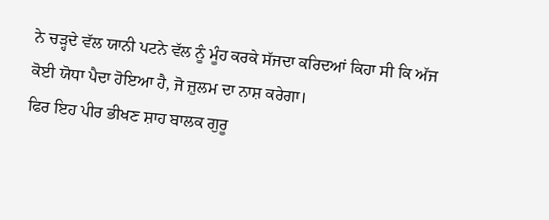ਨੇ ਚੜ੍ਹਦੇ ਵੱਲ ਯਾਨੀ ਪਟਨੇ ਵੱਲ ਨੂੰ ਮੂੰਹ ਕਰਕੇ ਸੱਜਦਾ ਕਰਿਦਆਂ ਕਿਹਾ ਸੀ ਕਿ ਅੱਜ ਕੋਈ ਯੋਧਾ ਪੈਦਾ ਹੋਇਆ ਹੈ, ਜੋ ਜ਼ੁਲਮ ਦਾ ਨਾਸ਼ ਕਰੇਗਾ।
ਫਿਰ ਇਹ ਪੀਰ ਭੀਖਣ ਸ਼ਾਹ ਬਾਲਕ ਗੁਰੂ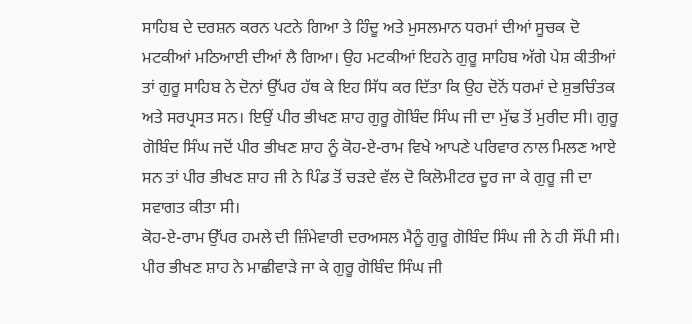ਸਾਹਿਬ ਦੇ ਦਰਸ਼ਨ ਕਰਨ ਪਟਨੇ ਗਿਆ ਤੇ ਹਿੰਦੂ ਅਤੇ ਮੁਸਲਮਾਨ ਧਰਮਾਂ ਦੀਆਂ ਸੂਚਕ ਦੋ ਮਟਕੀਆਂ ਮਠਿਆਈ ਦੀਆਂ ਲੈ ਗਿਆ। ਉਹ ਮਟਕੀਆਂ ਇਹਨੇ ਗੁਰੂ ਸਾਹਿਬ ਅੱਗੇ ਪੇਸ਼ ਕੀਤੀਆਂ ਤਾਂ ਗੁਰੂ ਸਾਹਿਬ ਨੇ ਦੋਨਾਂ ਉੱਪਰ ਹੱਥ ਕੇ ਇਹ ਸਿੱਧ ਕਰ ਦਿੱਤਾ ਕਿ ਉਹ ਦੋਨੋਂ ਧਰਮਾਂ ਦੇ ਸ਼ੁਭਚਿੰਤਕ ਅਤੇ ਸਰਪ੍ਰਸਤ ਸਨ। ਇਉਂ ਪੀਰ ਭੀਖਣ ਸ਼ਾਹ ਗੁਰੂ ਗੋਬਿੰਦ ਸਿੰਘ ਜੀ ਦਾ ਮੁੱਢ ਤੋਂ ਮੁਰੀਦ ਸੀ। ਗੁਰੂ ਗੋਬਿੰਦ ਸਿੰਘ ਜਦੋਂ ਪੀਰ ਭੀਖਣ ਸ਼ਾਹ ਨੂੰ ਕੋਹ-ਏ-ਰਾਮ ਵਿਖੇ ਆਪਣੇ ਪਰਿਵਾਰ ਨਾਲ ਮਿਲਣ ਆਏ ਸਨ ਤਾਂ ਪੀਰ ਭੀਖਣ ਸ਼ਾਹ ਜੀ ਨੇ ਪਿੰਡ ਤੋਂ ਚੜਦੇ ਵੱਲ ਦੋ ਕਿਲੋਮੀਟਰ ਦੂਰ ਜਾ ਕੇ ਗੁਰੂ ਜੀ ਦਾ ਸਵਾਗਤ ਕੀਤਾ ਸੀ।
ਕੋਹ-ਏ-ਰਾਮ ਉੱਪਰ ਹਮਲੇ ਦੀ ਜ਼ਿੰਮੇਵਾਰੀ ਦਰਅਸਲ ਮੈਨੂੰ ਗੁਰੂ ਗੋਬਿੰਦ ਸਿੰਘ ਜੀ ਨੇ ਹੀ ਸੌਂਪੀ ਸੀ। ਪੀਰ ਭੀਖਣ ਸ਼ਾਹ ਨੇ ਮਾਛੀਵਾੜੇ ਜਾ ਕੇ ਗੁਰੂ ਗੋਬਿੰਦ ਸਿੰਘ ਜੀ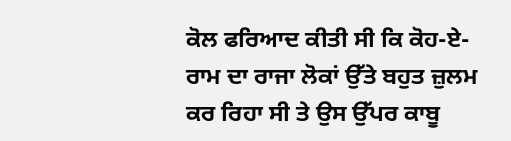ਕੋਲ ਫਰਿਆਦ ਕੀਤੀ ਸੀ ਕਿ ਕੋਹ-ਏ-ਰਾਮ ਦਾ ਰਾਜਾ ਲੋਕਾਂ ਉੱਤੇ ਬਹੁਤ ਜ਼ੁਲਮ ਕਰ ਰਿਹਾ ਸੀ ਤੇ ਉਸ ਉੱਪਰ ਕਾਬੂ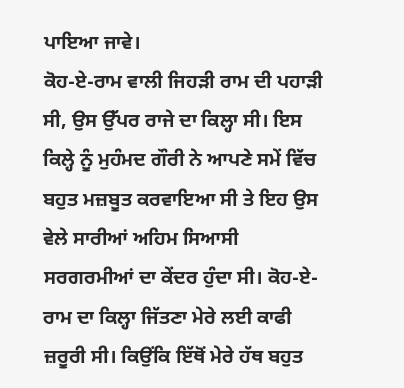ਪਾਇਆ ਜਾਵੇ।
ਕੋਹ-ਏ-ਰਾਮ ਵਾਲੀ ਜਿਹੜੀ ਰਾਮ ਦੀ ਪਹਾੜੀ ਸੀ, ਉਸ ਉੱਪਰ ਰਾਜੇ ਦਾ ਕਿਲ੍ਹਾ ਸੀ। ਇਸ ਕਿਲ੍ਹੇ ਨੂੰ ਮੁਹੰਮਦ ਗੌਰੀ ਨੇ ਆਪਣੇ ਸਮੇਂ ਵਿੱਚ ਬਹੁਤ ਮਜ਼ਬੂਤ ਕਰਵਾਇਆ ਸੀ ਤੇ ਇਹ ਉਸ ਵੇਲੇ ਸਾਰੀਆਂ ਅਹਿਮ ਸਿਆਸੀ ਸਰਗਰਮੀਆਂ ਦਾ ਕੇਂਦਰ ਹੁੰਦਾ ਸੀ। ਕੋਹ-ਏ-ਰਾਮ ਦਾ ਕਿਲ੍ਹਾ ਜਿੱਤਣਾ ਮੇਰੇ ਲਈ ਕਾਫੀ ਜ਼ਰੂਰੀ ਸੀ। ਕਿਉਂਕਿ ਇੱਥੋਂ ਮੇਰੇ ਹੱਥ ਬਹੁਤ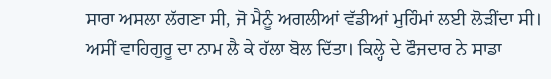ਸਾਰਾ ਅਸਲਾ ਲੱਗਣਾ ਸੀ, ਜੋ ਮੈਨੂੰ ਅਗਲੀਆਂ ਵੱਡੀਆਂ ਮੁਹਿੰਮਾਂ ਲਈ ਲੋੜੀਂਦਾ ਸੀ।
ਅਸੀਂ ਵਾਹਿਗੁਰੂ ਦਾ ਨਾਮ ਲੈ ਕੇ ਹੱਲਾ ਬੋਲ ਦਿੱਤਾ। ਕਿਲ੍ਹੇ ਦੇ ਫੌਜਦਾਰ ਨੇ ਸਾਡਾ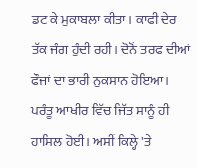ਡਟ ਕੇ ਮੁਕਾਬਲਾ ਕੀਤਾ। ਕਾਫੀ ਦੇਰ ਤੱਕ ਜੰਗ ਹੁੰਦੀ ਰਹੀ। ਦੋਨੋਂ ਤਰਫ ਦੀਆਂ ਫੌਜਾਂ ਦਾ ਭਾਰੀ ਨੁਕਸਾਨ ਹੋਇਆ। ਪਰੰਤੂ ਆਖੀਰ ਵਿੱਚ ਜਿੱਤ ਸਾਨੂੰ ਹੀ ਹਾਸਿਲ ਹੋਈ। ਅਸੀਂ ਕਿਲ੍ਹੇ 'ਤੇ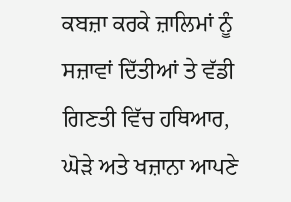ਕਬਜ਼ਾ ਕਰਕੇ ਜ਼ਾਲਿਮਾਂ ਨੂੰ ਸਜ਼ਾਵਾਂ ਦਿੱਤੀਆਂ ਤੇ ਵੱਡੀ ਗਿਣਤੀ ਵਿੱਚ ਹਥਿਆਰ, ਘੋੜੇ ਅਤੇ ਖਜ਼ਾਨਾ ਆਪਣੇ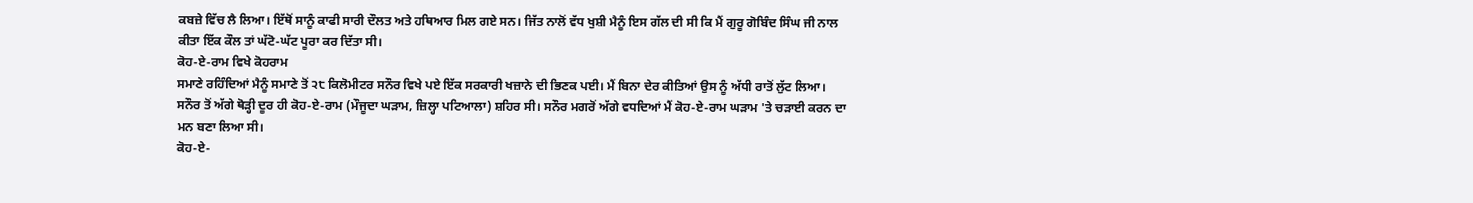ਕਬਜ਼ੇ ਵਿੱਚ ਲੈ ਲਿਆ। ਇੱਥੋਂ ਸਾਨੂੰ ਕਾਫੀ ਸਾਰੀ ਦੌਲਤ ਅਤੇ ਹਥਿਆਰ ਮਿਲ ਗਏ ਸਨ। ਜਿੱਤ ਨਾਲੋਂ ਵੱਧ ਖੁਸ਼ੀ ਮੈਨੂੰ ਇਸ ਗੱਲ ਦੀ ਸੀ ਕਿ ਮੈਂ ਗੁਰੂ ਗੋਬਿੰਦ ਸਿੰਘ ਜੀ ਨਾਲ ਕੀਤਾ ਇੱਕ ਕੌਲ ਤਾਂ ਘੱਟੋ-ਘੱਟ ਪੂਰਾ ਕਰ ਦਿੱਤਾ ਸੀ।
ਕੋਹ-ਏ-ਰਾਮ ਵਿਖੇ ਕੋਹਰਾਮ
ਸਮਾਣੇ ਰਹਿੰਦਿਆਂ ਮੈਨੂੰ ਸਮਾਣੇ ਤੋਂ ੨੮ ਕਿਲੋਮੀਟਰ ਸਨੌਰ ਵਿਖੇ ਪਏ ਇੱਕ ਸਰਕਾਰੀ ਖਜ਼ਾਨੇ ਦੀ ਭਿਣਕ ਪਈ। ਮੈਂ ਬਿਨਾ ਦੇਰ ਕੀਤਿਆਂ ਉਸ ਨੂੰ ਅੱਧੀ ਰਾਤੋਂ ਲੁੱਟ ਲਿਆ। ਸਨੌਰ ਤੋਂ ਅੱਗੇ ਥੋੜ੍ਹੀ ਦੂਰ ਹੀ ਕੋਹ-ਏ-ਰਾਮ (ਮੌਜੂਦਾ ਘੜਾਮ, ਜ਼ਿਲ੍ਹਾ ਪਟਿਆਲਾ) ਸ਼ਹਿਰ ਸੀ। ਸਨੌਰ ਮਗਰੋਂ ਅੱਗੇ ਵਧਦਿਆਂ ਮੈਂ ਕੋਹ-ਏ-ਰਾਮ ਘੜਾਮ 'ਤੇ ਚੜਾਈ ਕਰਨ ਦਾ ਮਨ ਬਣਾ ਲਿਆ ਸੀ।
ਕੋਹ-ਏ-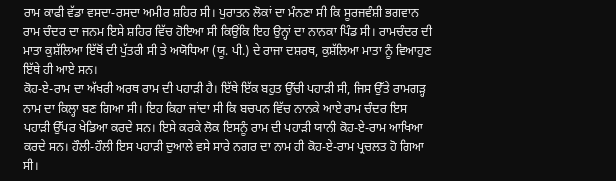ਰਾਮ ਕਾਫੀ ਵੱਡਾ ਵਸਦਾ-ਰਸਦਾ ਅਮੀਰ ਸ਼ਹਿਰ ਸੀ। ਪੁਰਾਤਨ ਲੋਕਾਂ ਦਾ ਮੰਨਣਾ ਸੀ ਕਿ ਸੂਰਜਵੰਸ਼ੀ ਭਗਵਾਨ ਰਾਮ ਚੰਦਰ ਦਾ ਜਨਮ ਇਸੇ ਸ਼ਹਿਰ ਵਿੱਚ ਹੋਇਆ ਸੀ ਕਿਉਂਕਿ ਇਹ ਉਨ੍ਹਾਂ ਦਾ ਨਾਨਕਾ ਪਿੰਡ ਸੀ। ਰਾਮਚੰਦਰ ਦੀ ਮਾਤਾ ਕੁਸ਼ੱਲਿਆ ਇੱਥੋਂ ਦੀ ਪੁੱਤਰੀ ਸੀ ਤੇ ਅਯੋਧਿਆ (ਯੂ. ਪੀ.) ਦੇ ਰਾਜਾ ਦਸ਼ਰਥ, ਕੁਸ਼ੱਲਿਆ ਮਾਤਾ ਨੂੰ ਵਿਆਹੁਣ ਇੱਥੇ ਹੀ ਆਏ ਸਨ।
ਕੋਹ-ਏ-ਰਾਮ ਦਾ ਅੱਖਰੀ ਅਰਥ ਰਾਮ ਦੀ ਪਹਾੜੀ ਹੈ। ਇੱਥੇ ਇੱਕ ਬਹੁਤ ਉੱਚੀ ਪਹਾੜੀ ਸੀ, ਜਿਸ ਉੱਤੇ ਰਾਮਗੜ੍ਹ ਨਾਮ ਦਾ ਕਿਲ੍ਹਾ ਬਣ ਗਿਆ ਸੀ। ਇਹ ਕਿਹਾ ਜਾਂਦਾ ਸੀ ਕਿ ਬਚਪਨ ਵਿੱਚ ਨਾਨਕੇ ਆਏ ਰਾਮ ਚੰਦਰ ਇਸ ਪਹਾੜੀ ਉੱਪਰ ਖੇਡਿਆ ਕਰਦੇ ਸਨ। ਇਸੇ ਕਰਕੇ ਲੋਕ ਇਸਨੂੰ ਰਾਮ ਦੀ ਪਹਾੜੀ ਯਾਨੀ ਕੋਹ-ਏ-ਰਾਮ ਆਖਿਆ ਕਰਦੇ ਸਨ। ਹੌਲੀ-ਹੌਲੀ ਇਸ ਪਹਾੜੀ ਦੁਆਲੇ ਵਸੇ ਸਾਰੇ ਨਗਰ ਦਾ ਨਾਮ ਹੀ ਕੋਹ-ਏ-ਰਾਮ ਪ੍ਰਚਲਤ ਹੋ ਗਿਆ ਸੀ।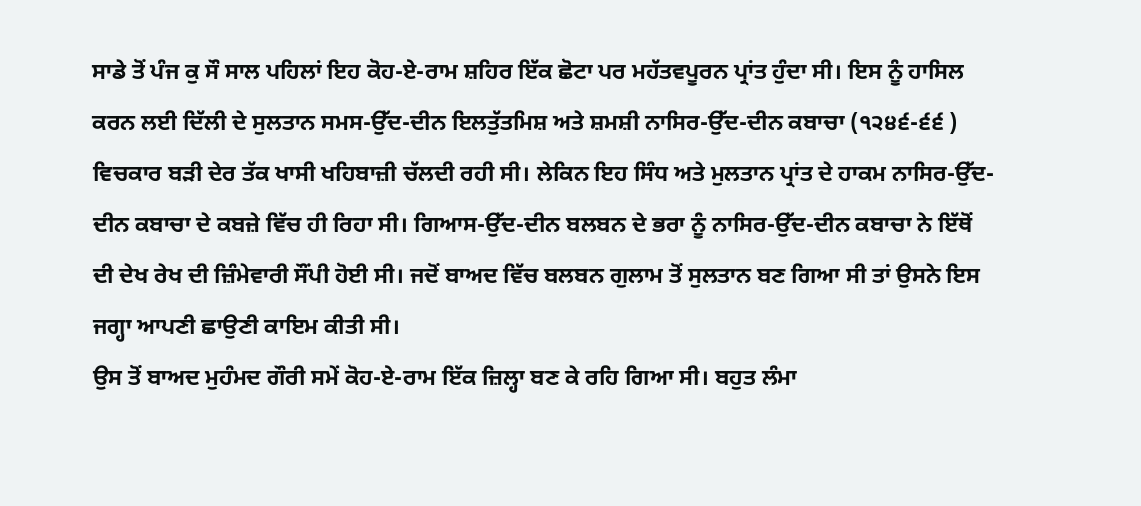ਸਾਡੇ ਤੋਂ ਪੰਜ ਕੁ ਸੌ ਸਾਲ ਪਹਿਲਾਂ ਇਹ ਕੋਹ-ਏ-ਰਾਮ ਸ਼ਹਿਰ ਇੱਕ ਛੋਟਾ ਪਰ ਮਹੱਤਵਪੂਰਨ ਪ੍ਰਾਂਤ ਹੁੰਦਾ ਸੀ। ਇਸ ਨੂੰ ਹਾਸਿਲ ਕਰਨ ਲਈ ਦਿੱਲੀ ਦੇ ਸੁਲਤਾਨ ਸਮਸ-ਉੱਦ-ਦੀਨ ਇਲਤੁੱਤਮਿਸ਼ ਅਤੇ ਸ਼ਮਸ਼ੀ ਨਾਸਿਰ-ਉੱਦ-ਦੀਨ ਕਬਾਚਾ (੧੨੪੬-੬੬ ) ਵਿਚਕਾਰ ਬੜੀ ਦੇਰ ਤੱਕ ਖਾਸੀ ਖਹਿਬਾਜ਼ੀ ਚੱਲਦੀ ਰਹੀ ਸੀ। ਲੇਕਿਨ ਇਹ ਸਿੰਧ ਅਤੇ ਮੁਲਤਾਨ ਪ੍ਰਾਂਤ ਦੇ ਹਾਕਮ ਨਾਸਿਰ-ਉੱਦ-ਦੀਨ ਕਬਾਚਾ ਦੇ ਕਬਜ਼ੇ ਵਿੱਚ ਹੀ ਰਿਹਾ ਸੀ। ਗਿਆਸ-ਉੱਦ-ਦੀਨ ਬਲਬਨ ਦੇ ਭਰਾ ਨੂੰ ਨਾਸਿਰ-ਉੱਦ-ਦੀਨ ਕਬਾਚਾ ਨੇ ਇੱਥੋਂ ਦੀ ਦੇਖ ਰੇਖ ਦੀ ਜ਼ਿੰਮੇਵਾਰੀ ਸੌਂਪੀ ਹੋਈ ਸੀ। ਜਦੋਂ ਬਾਅਦ ਵਿੱਚ ਬਲਬਨ ਗੁਲਾਮ ਤੋਂ ਸੁਲਤਾਨ ਬਣ ਗਿਆ ਸੀ ਤਾਂ ਉਸਨੇ ਇਸ ਜਗ੍ਹਾ ਆਪਣੀ ਛਾਉਣੀ ਕਾਇਮ ਕੀਤੀ ਸੀ।
ਉਸ ਤੋਂ ਬਾਅਦ ਮੁਹੰਮਦ ਗੌਰੀ ਸਮੇਂ ਕੋਹ-ਏ-ਰਾਮ ਇੱਕ ਜ਼ਿਲ੍ਹਾ ਬਣ ਕੇ ਰਹਿ ਗਿਆ ਸੀ। ਬਹੁਤ ਲੰਮਾ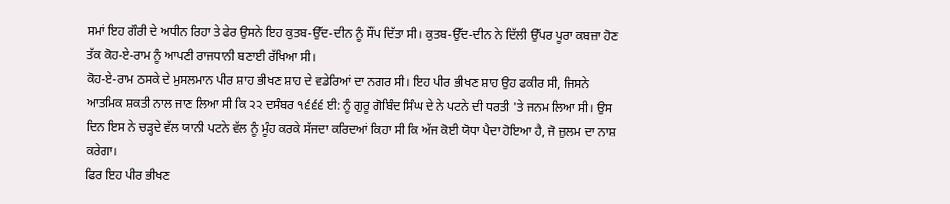ਸਮਾਂ ਇਹ ਗੌਰੀ ਦੇ ਅਧੀਨ ਰਿਹਾ ਤੇ ਫੇਰ ਉਸਨੇ ਇਹ ਕੁਤਬ-ਉੱਦ-ਦੀਨ ਨੂੰ ਸੌਂਪ ਦਿੱਤਾ ਸੀ। ਕੁਤਬ-ਉੱਦ-ਦੀਨ ਨੇ ਦਿੱਲੀ ਉੱਪਰ ਪੂਰਾ ਕਬਜ਼ਾ ਹੋਣ ਤੱਕ ਕੋਹ-ਏ-ਰਾਮ ਨੂੰ ਆਪਣੀ ਰਾਜਧਾਨੀ ਬਣਾਈ ਰੱਖਿਆ ਸੀ।
ਕੋਹ-ਏ-ਰਾਮ ਠਸਕੇ ਦੇ ਮੁਸਲਮਾਨ ਪੀਰ ਸ਼ਾਹ ਭੀਖਣ ਸ਼ਾਹ ਦੇ ਵਡੇਰਿਆਂ ਦਾ ਨਗਰ ਸੀ। ਇਹ ਪੀਰ ਭੀਖਣ ਸ਼ਾਹ ਉਹ ਫਕੀਰ ਸੀ, ਜਿਸਨੇ ਆਤਮਿਕ ਸ਼ਕਤੀ ਨਾਲ ਜਾਣ ਲਿਆ ਸੀ ਕਿ ੨੨ ਦਸੰਬਰ ੧੬੬੬ ਈ: ਨੂੰ ਗੁਰੂ ਗੋਬਿੰਦ ਸਿੰਘ ਦੇ ਨੇ ਪਟਨੇ ਦੀ ਧਰਤੀ 'ਤੇ ਜਨਮ ਲਿਆ ਸੀ। ਉਸ ਦਿਨ ਇਸ ਨੇ ਚੜ੍ਹਦੇ ਵੱਲ ਯਾਨੀ ਪਟਨੇ ਵੱਲ ਨੂੰ ਮੂੰਹ ਕਰਕੇ ਸੱਜਦਾ ਕਰਿਦਆਂ ਕਿਹਾ ਸੀ ਕਿ ਅੱਜ ਕੋਈ ਯੋਧਾ ਪੈਦਾ ਹੋਇਆ ਹੈ, ਜੋ ਜ਼ੁਲਮ ਦਾ ਨਾਸ਼ ਕਰੇਗਾ।
ਫਿਰ ਇਹ ਪੀਰ ਭੀਖਣ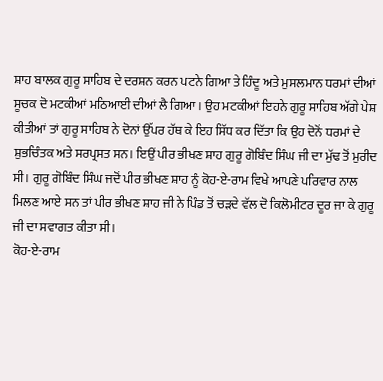ਸ਼ਾਹ ਬਾਲਕ ਗੁਰੂ ਸਾਹਿਬ ਦੇ ਦਰਸ਼ਨ ਕਰਨ ਪਟਨੇ ਗਿਆ ਤੇ ਹਿੰਦੂ ਅਤੇ ਮੁਸਲਮਾਨ ਧਰਮਾਂ ਦੀਆਂ ਸੂਚਕ ਦੋ ਮਟਕੀਆਂ ਮਠਿਆਈ ਦੀਆਂ ਲੈ ਗਿਆ। ਉਹ ਮਟਕੀਆਂ ਇਹਨੇ ਗੁਰੂ ਸਾਹਿਬ ਅੱਗੇ ਪੇਸ਼ ਕੀਤੀਆਂ ਤਾਂ ਗੁਰੂ ਸਾਹਿਬ ਨੇ ਦੋਨਾਂ ਉੱਪਰ ਹੱਥ ਕੇ ਇਹ ਸਿੱਧ ਕਰ ਦਿੱਤਾ ਕਿ ਉਹ ਦੋਨੋਂ ਧਰਮਾਂ ਦੇ ਸ਼ੁਭਚਿੰਤਕ ਅਤੇ ਸਰਪ੍ਰਸਤ ਸਨ। ਇਉਂ ਪੀਰ ਭੀਖਣ ਸ਼ਾਹ ਗੁਰੂ ਗੋਬਿੰਦ ਸਿੰਘ ਜੀ ਦਾ ਮੁੱਢ ਤੋਂ ਮੁਰੀਦ ਸੀ। ਗੁਰੂ ਗੋਬਿੰਦ ਸਿੰਘ ਜਦੋਂ ਪੀਰ ਭੀਖਣ ਸ਼ਾਹ ਨੂੰ ਕੋਹ-ਏ-ਰਾਮ ਵਿਖੇ ਆਪਣੇ ਪਰਿਵਾਰ ਨਾਲ ਮਿਲਣ ਆਏ ਸਨ ਤਾਂ ਪੀਰ ਭੀਖਣ ਸ਼ਾਹ ਜੀ ਨੇ ਪਿੰਡ ਤੋਂ ਚੜਦੇ ਵੱਲ ਦੋ ਕਿਲੋਮੀਟਰ ਦੂਰ ਜਾ ਕੇ ਗੁਰੂ ਜੀ ਦਾ ਸਵਾਗਤ ਕੀਤਾ ਸੀ।
ਕੋਹ-ਏ-ਰਾਮ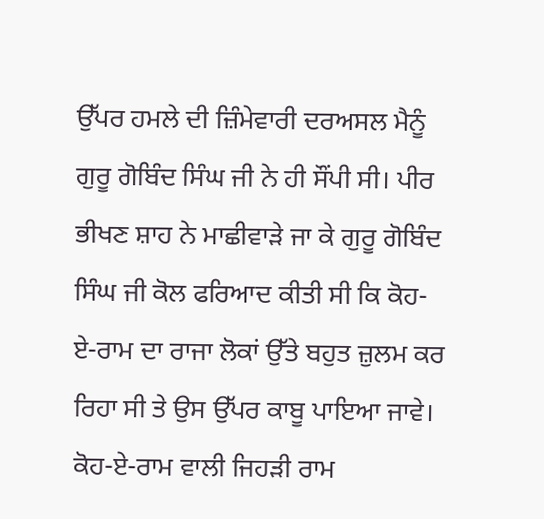ਉੱਪਰ ਹਮਲੇ ਦੀ ਜ਼ਿੰਮੇਵਾਰੀ ਦਰਅਸਲ ਮੈਨੂੰ ਗੁਰੂ ਗੋਬਿੰਦ ਸਿੰਘ ਜੀ ਨੇ ਹੀ ਸੌਂਪੀ ਸੀ। ਪੀਰ ਭੀਖਣ ਸ਼ਾਹ ਨੇ ਮਾਛੀਵਾੜੇ ਜਾ ਕੇ ਗੁਰੂ ਗੋਬਿੰਦ ਸਿੰਘ ਜੀ ਕੋਲ ਫਰਿਆਦ ਕੀਤੀ ਸੀ ਕਿ ਕੋਹ-ਏ-ਰਾਮ ਦਾ ਰਾਜਾ ਲੋਕਾਂ ਉੱਤੇ ਬਹੁਤ ਜ਼ੁਲਮ ਕਰ ਰਿਹਾ ਸੀ ਤੇ ਉਸ ਉੱਪਰ ਕਾਬੂ ਪਾਇਆ ਜਾਵੇ।
ਕੋਹ-ਏ-ਰਾਮ ਵਾਲੀ ਜਿਹੜੀ ਰਾਮ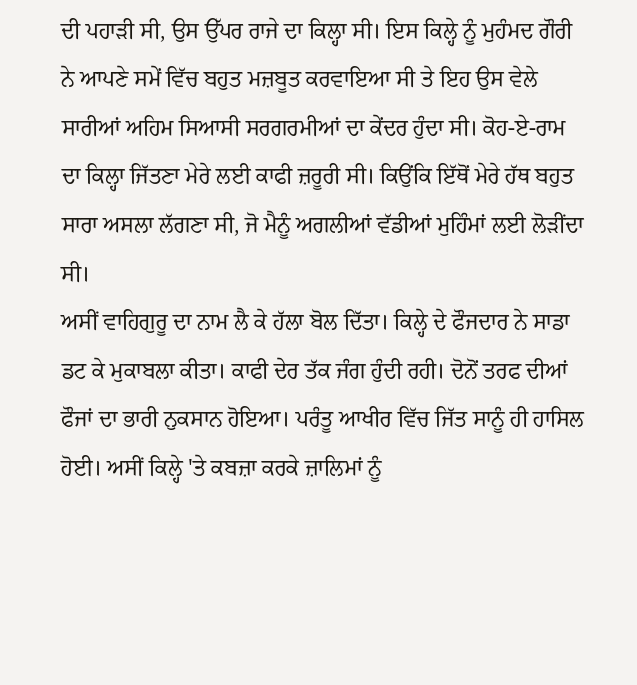ਦੀ ਪਹਾੜੀ ਸੀ, ਉਸ ਉੱਪਰ ਰਾਜੇ ਦਾ ਕਿਲ੍ਹਾ ਸੀ। ਇਸ ਕਿਲ੍ਹੇ ਨੂੰ ਮੁਹੰਮਦ ਗੌਰੀ ਨੇ ਆਪਣੇ ਸਮੇਂ ਵਿੱਚ ਬਹੁਤ ਮਜ਼ਬੂਤ ਕਰਵਾਇਆ ਸੀ ਤੇ ਇਹ ਉਸ ਵੇਲੇ ਸਾਰੀਆਂ ਅਹਿਮ ਸਿਆਸੀ ਸਰਗਰਮੀਆਂ ਦਾ ਕੇਂਦਰ ਹੁੰਦਾ ਸੀ। ਕੋਹ-ਏ-ਰਾਮ ਦਾ ਕਿਲ੍ਹਾ ਜਿੱਤਣਾ ਮੇਰੇ ਲਈ ਕਾਫੀ ਜ਼ਰੂਰੀ ਸੀ। ਕਿਉਂਕਿ ਇੱਥੋਂ ਮੇਰੇ ਹੱਥ ਬਹੁਤ ਸਾਰਾ ਅਸਲਾ ਲੱਗਣਾ ਸੀ, ਜੋ ਮੈਨੂੰ ਅਗਲੀਆਂ ਵੱਡੀਆਂ ਮੁਹਿੰਮਾਂ ਲਈ ਲੋੜੀਂਦਾ ਸੀ।
ਅਸੀਂ ਵਾਹਿਗੁਰੂ ਦਾ ਨਾਮ ਲੈ ਕੇ ਹੱਲਾ ਬੋਲ ਦਿੱਤਾ। ਕਿਲ੍ਹੇ ਦੇ ਫੌਜਦਾਰ ਨੇ ਸਾਡਾ ਡਟ ਕੇ ਮੁਕਾਬਲਾ ਕੀਤਾ। ਕਾਫੀ ਦੇਰ ਤੱਕ ਜੰਗ ਹੁੰਦੀ ਰਹੀ। ਦੋਨੋਂ ਤਰਫ ਦੀਆਂ ਫੌਜਾਂ ਦਾ ਭਾਰੀ ਨੁਕਸਾਨ ਹੋਇਆ। ਪਰੰਤੂ ਆਖੀਰ ਵਿੱਚ ਜਿੱਤ ਸਾਨੂੰ ਹੀ ਹਾਸਿਲ ਹੋਈ। ਅਸੀਂ ਕਿਲ੍ਹੇ 'ਤੇ ਕਬਜ਼ਾ ਕਰਕੇ ਜ਼ਾਲਿਮਾਂ ਨੂੰ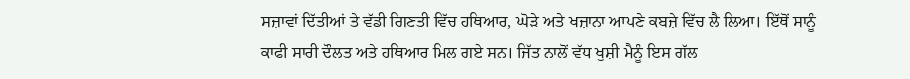ਸਜ਼ਾਵਾਂ ਦਿੱਤੀਆਂ ਤੇ ਵੱਡੀ ਗਿਣਤੀ ਵਿੱਚ ਹਥਿਆਰ, ਘੋੜੇ ਅਤੇ ਖਜ਼ਾਨਾ ਆਪਣੇ ਕਬਜ਼ੇ ਵਿੱਚ ਲੈ ਲਿਆ। ਇੱਥੋਂ ਸਾਨੂੰ ਕਾਫੀ ਸਾਰੀ ਦੌਲਤ ਅਤੇ ਹਥਿਆਰ ਮਿਲ ਗਏ ਸਨ। ਜਿੱਤ ਨਾਲੋਂ ਵੱਧ ਖੁਸ਼ੀ ਮੈਨੂੰ ਇਸ ਗੱਲ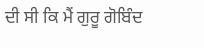ਦੀ ਸੀ ਕਿ ਮੈਂ ਗੁਰੂ ਗੋਬਿੰਦ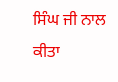ਸਿੰਘ ਜੀ ਨਾਲ ਕੀਤਾ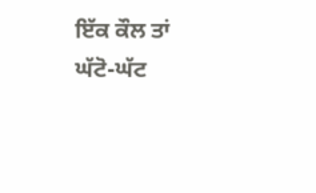ਇੱਕ ਕੌਲ ਤਾਂ ਘੱਟੋ-ਘੱਟ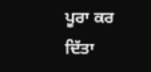ਪੂਰਾ ਕਰ ਦਿੱਤਾ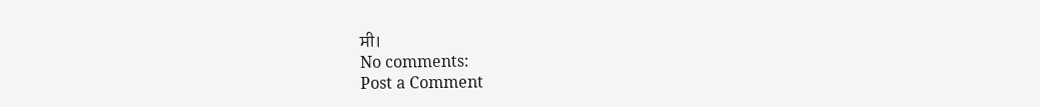ਸੀ।
No comments:
Post a Comment